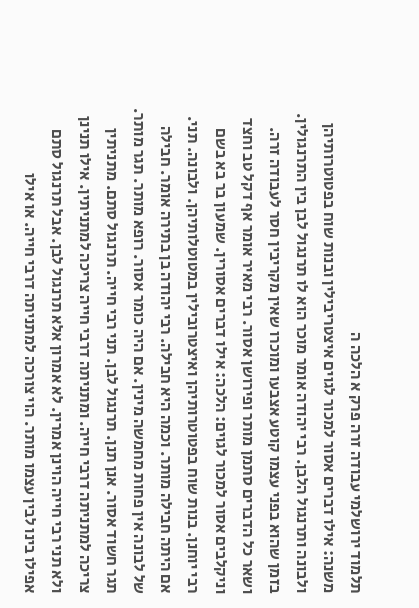תלמוד ירושלמי עבודה זרה פרק א הלכה ה
משנה: אילו דברים אסור למכור לגוים איצטריבילין ובנות שוח בפטוטרותיהן ולבונה ותרנגול הלבן. רבי יהודה אומר מוכר הוא לו תרנגול לבן בין התרנגולין. בזמן שהוא בפני עצמו קוטע אצבעו ומוכרו שאין מקריבין חסר לעבודה זרה. ושאר כל הדברים סתמן מותר ופירושן אסור. רבי מאיר אומר אף דקל טב וחצד וניקלבים אסור למכור לגוים: הלכה: אילו דברים אסורין. שמעון בר בא בשם רבי יוחנן. בנות שוח בפטוטרותיהן ואיצטרובילין במטוטלותיהן. ולבונה. תני. אם היתה חבילה מותר. וכמה היא חבילה. רבי יהודה בן בתירה אומר. חבילה של לבונה אין פחות מחמשה מינין. אם היה כומר אסור. רופא מותר. תגר מותר. תגר חשוד אסור. אנן תנן. תרנגול לבן. תני רבי חייה. תרנגול סתם. מתניתין צריכה למתניתה דרבי חייה. ומתניתה דרבי חייה צריכה למתניתין. אילו תנינן ולא תני רבי חייה הוינן אמרין. לא אמרון אלא תרנגול לבן. אבל תרנגול סתם אפילו בינו לבין עצמו מותר. הוי צורכה למתניתה דרבי חייה. או אילו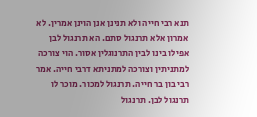תנא רבי חייה ולא תנינן אנן הוינן אמרין. לא אמרון אלא תרנגול סתם. הא תרנגול לבן אפילו בינו לבין התרנוגלין אסור. הוי צורכה למתניתין וצורכה למתניתא דרבי חייה. אמר רבי בון בר חייה. תרנגול למכור. מוכר לו תרנגול לבן. תרנגול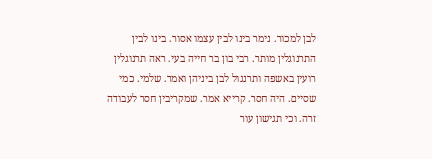לבן למכור. נימר בינו לבין עצמו אסור. בינו לבין התרנוגלין מותר. רבי בון בר חייה בעי. ראה תרנוגלין רועין באשפה ותרנגול לבן ביניהן ואמר. שלמי. כמי שסיים. היה חסר. קרייא אמר. שמקריבין חסר לעבודה זרה. וכי תגישון עור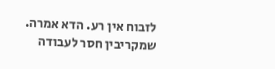לזבוח אין רע. הדא אמרה. שמקריבין חסר לעבודה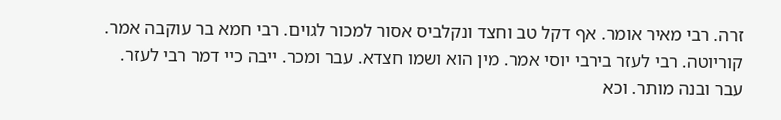זרה. רבי מאיר אומר. אף דקל טב וחצד ונקלביס אסור למכור לגוים. רבי חמא בר עוקבה אמר. קוריוטה. רבי לעזר בירבי יוסי אמר. מין הוא ושמו חצדא. עבר ומכר. ייבה כיי דמר רבי לעזר. עבר ובנה מותר. וכא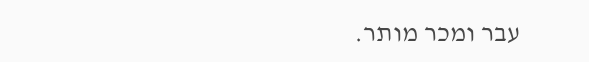עבר ומכר מותר.